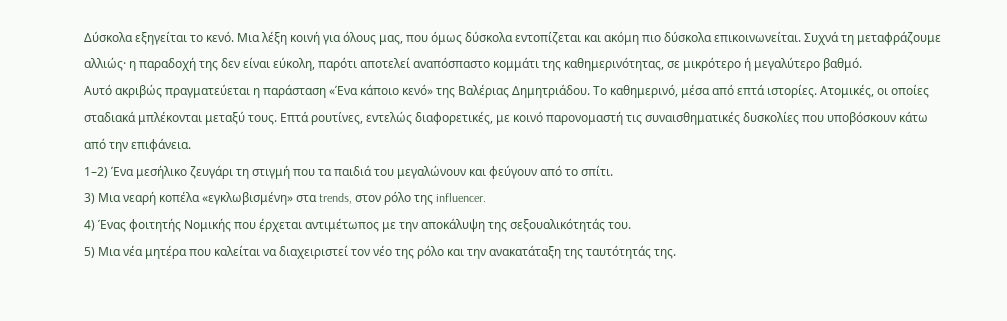Δύσκολα εξηγείται το κενό. Μια λέξη κοινή για όλους μας, που όμως δύσκολα εντοπίζεται και ακόμη πιο δύσκολα επικοινωνείται. Συχνά τη μεταφράζουμε αλλιώς· η παραδοχή της δεν είναι εύκολη, παρότι αποτελεί αναπόσπαστο κομμάτι της καθημερινότητας, σε μικρότερο ή μεγαλύτερο βαθμό.
Αυτό ακριβώς πραγματεύεται η παράσταση «Ένα κάποιο κενό» της Βαλέριας Δημητριάδου. Το καθημερινό, μέσα από επτά ιστορίες. Ατομικές, οι οποίες σταδιακά μπλέκονται μεταξύ τους. Επτά ρουτίνες, εντελώς διαφορετικές, με κοινό παρονομαστή τις συναισθηματικές δυσκολίες που υποβόσκουν κάτω από την επιφάνεια.
1–2) Ένα μεσήλικο ζευγάρι τη στιγμή που τα παιδιά του μεγαλώνουν και φεύγουν από το σπίτι.
3) Μια νεαρή κοπέλα «εγκλωβισμένη» στα trends, στον ρόλο της influencer.
4) Ένας φοιτητής Νομικής που έρχεται αντιμέτωπος με την αποκάλυψη της σεξουαλικότητάς του.
5) Μια νέα μητέρα που καλείται να διαχειριστεί τον νέο της ρόλο και την ανακατάταξη της ταυτότητάς της.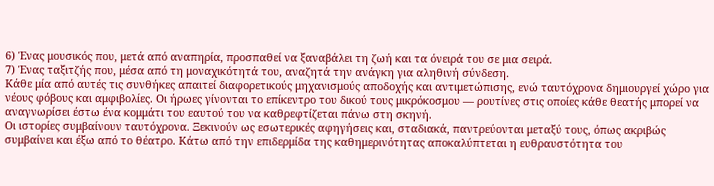6) Ένας μουσικός που, μετά από αναπηρία, προσπαθεί να ξαναβάλει τη ζωή και τα όνειρά του σε μια σειρά.
7) Ένας ταξιτζής που, μέσα από τη μοναχικότητά του, αναζητά την ανάγκη για αληθινή σύνδεση.
Κάθε μία από αυτές τις συνθήκες απαιτεί διαφορετικούς μηχανισμούς αποδοχής και αντιμετώπισης, ενώ ταυτόχρονα δημιουργεί χώρο για νέους φόβους και αμφιβολίες. Οι ήρωες γίνονται το επίκεντρο του δικού τους μικρόκοσμου — ρουτίνες στις οποίες κάθε θεατής μπορεί να αναγνωρίσει έστω ένα κομμάτι του εαυτού του να καθρεφτίζεται πάνω στη σκηνή.
Οι ιστορίες συμβαίνουν ταυτόχρονα. Ξεκινούν ως εσωτερικές αφηγήσεις και, σταδιακά, παντρεύονται μεταξύ τους, όπως ακριβώς συμβαίνει και έξω από το θέατρο. Κάτω από την επιδερμίδα της καθημερινότητας αποκαλύπτεται η ευθραυστότητα του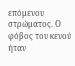επόμενου στρώματος. Ο φόβος του κενού ήταν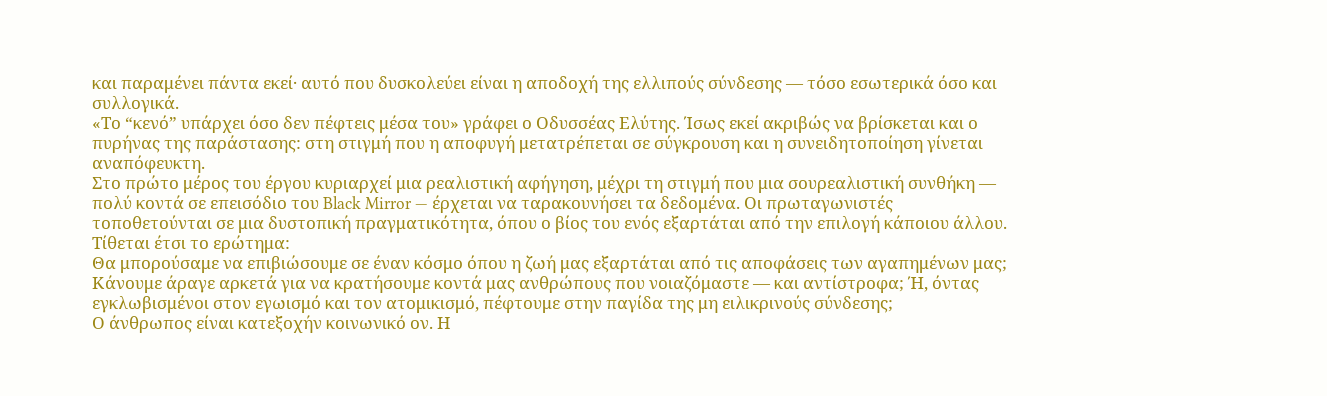και παραμένει πάντα εκεί· αυτό που δυσκολεύει είναι η αποδοχή της ελλιπούς σύνδεσης — τόσο εσωτερικά όσο και συλλογικά.
«Το “κενό” υπάρχει όσο δεν πέφτεις μέσα του» γράφει ο Οδυσσέας Ελύτης. Ίσως εκεί ακριβώς να βρίσκεται και ο πυρήνας της παράστασης: στη στιγμή που η αποφυγή μετατρέπεται σε σύγκρουση και η συνειδητοποίηση γίνεται αναπόφευκτη.
Στο πρώτο μέρος του έργου κυριαρχεί μια ρεαλιστική αφήγηση, μέχρι τη στιγμή που μια σουρεαλιστική συνθήκη — πολύ κοντά σε επεισόδιο του Black Mirror — έρχεται να ταρακουνήσει τα δεδομένα. Οι πρωταγωνιστές τοποθετούνται σε μια δυστοπική πραγματικότητα, όπου ο βίος του ενός εξαρτάται από την επιλογή κάποιου άλλου. Τίθεται έτσι το ερώτημα:
Θα μπορούσαμε να επιβιώσουμε σε έναν κόσμο όπου η ζωή μας εξαρτάται από τις αποφάσεις των αγαπημένων μας;
Κάνουμε άραγε αρκετά για να κρατήσουμε κοντά μας ανθρώπους που νοιαζόμαστε — και αντίστροφα; Ή, όντας εγκλωβισμένοι στον εγωισμό και τον ατομικισμό, πέφτουμε στην παγίδα της μη ειλικρινούς σύνδεσης;
Ο άνθρωπος είναι κατεξοχήν κοινωνικό ον. Η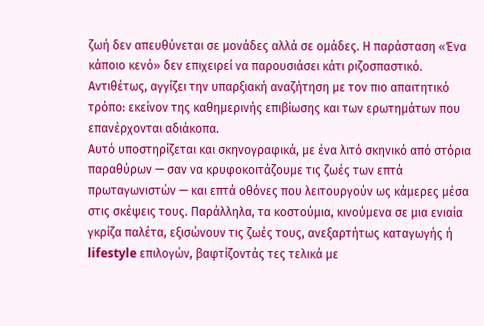ζωή δεν απευθύνεται σε μονάδες αλλά σε ομάδες. Η παράσταση «Ένα κάποιο κενό» δεν επιχειρεί να παρουσιάσει κάτι ριζοσπαστικό. Αντιθέτως, αγγίζει την υπαρξιακή αναζήτηση με τον πιο απαιτητικό τρόπο: εκείνον της καθημερινής επιβίωσης και των ερωτημάτων που επανέρχονται αδιάκοπα.
Αυτό υποστηρίζεται και σκηνογραφικά, με ένα λιτό σκηνικό από στόρια παραθύρων — σαν να κρυφοκοιτάζουμε τις ζωές των επτά πρωταγωνιστών — και επτά οθόνες που λειτουργούν ως κάμερες μέσα στις σκέψεις τους. Παράλληλα, τα κοστούμια, κινούμενα σε μια ενιαία γκρίζα παλέτα, εξισώνουν τις ζωές τους, ανεξαρτήτως καταγωγής ή lifestyle επιλογών, βαφτίζοντάς τες τελικά με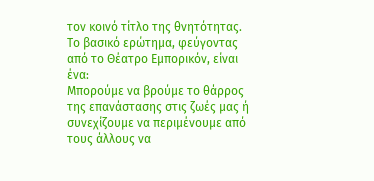τον κοινό τίτλο της θνητότητας.
Το βασικό ερώτημα, φεύγοντας από το Θέατρο Εμπορικόν, είναι ένα:
Μπορούμε να βρούμε το θάρρος της επανάστασης στις ζωές μας ή συνεχίζουμε να περιμένουμε από τους άλλους να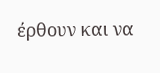έρθουν και να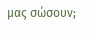μας σώσουν;